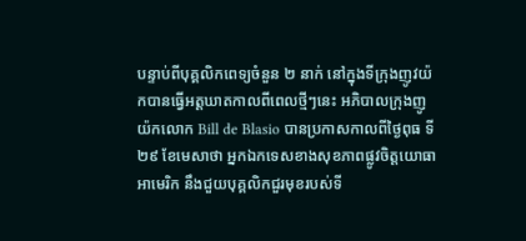បន្ទាប់ពីបុគ្គលិកពេទ្យចំនួន ២ នាក់ នៅក្នុងទីក្រុងញូវយ៉កបានធ្វើអត្តឃាតកាលពីពេលថ្មីៗនេះ អភិបាលក្រុងញូយ៉កលោក Bill de Blasio បានប្រកាសកាលពីថ្ងៃពុធ ទី២៩ ខែមេសាថា អ្នកឯកទេសខាងសុខភាពផ្លូវចិត្តយោធាអាមេរិក នឹងជួយបុគ្គលិកជួរមុខរបស់ទី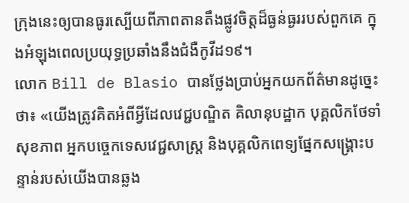ក្រុងនេះឲ្យបានធូរស្បើយពីភាពតានតឹងផ្លូវចិត្តដ៏ធ្ងន់ធ្ងររបស់ពួកគេ ក្នុងអំឡុងពេលប្រយុទ្ធប្រឆាំងនឹងជំងឺកូវីដ១៩។
លោក Bill de Blasio បានថ្លែងប្រាប់អ្នកយកព័ត៌មានដូច្នេះថា៖ «យើងត្រូវគិតអំពីអ្វីដែលវេជ្ជបណ្ឌិត គិលានុបដ្ឋាក បុគ្គលិកថែទាំសុខភាព អ្នកបច្ចេកទេសវេជ្ជសាស្រ្ត និងបុគ្គលិកពេទ្យផ្នែកសង្គ្រោះបន្ទាន់របស់យើងបានឆ្លង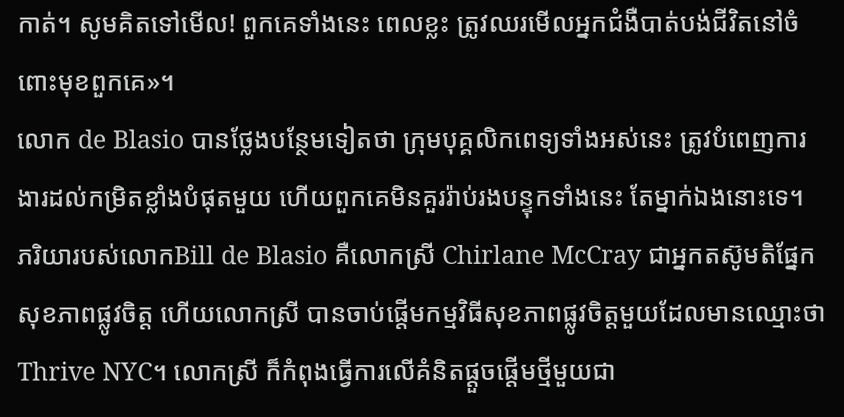កាត់។ សូមគិតទៅមើល! ពួកគេទាំងនេះ ពេលខ្លះ ត្រូវឈរមើលអ្នកជំងឺបាត់បង់ជីវិតនៅចំពោះមុខពួកគេ»។
លោក de Blasio បានថ្លែងបន្ថែមទៀតថា ក្រុមបុគ្គលិកពេទ្យទាំងអស់នេះ ត្រូវបំពេញការងារដល់កម្រិតខ្លាំងបំផុតមួយ ហើយពួកគេមិនគួររ៉ាប់រងបន្ទុកទាំងនេះ តែម្នាក់ឯងនោះទេ។
ភរិយារបស់លោកBill de Blasio គឺលោកស្រី Chirlane McCray ជាអ្នកតស៊ូមតិផ្នែកសុខភាពផ្លូវចិត្ត ហើយលោកស្រី បានចាប់ផ្តើមកម្មវិធីសុខភាពផ្លូវចិត្តមួយដែលមានឈ្មោះថា Thrive NYC។ លោកស្រី ក៏កំពុងធ្វើការលើគំនិតផ្តួចផ្តើមថ្មីមួយជា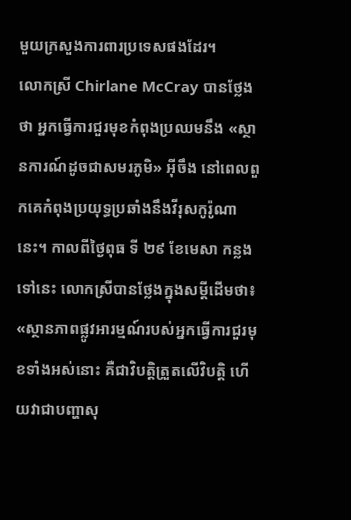មួយក្រសួងការពារប្រទេសផងដែរ។
លោកស្រី Chirlane McCray បានថ្លែងថា អ្នកធ្វើការជួរមុខកំពុងប្រឈមនឹង «ស្ថានការណ៍ដូចជាសមរភូមិ» អ៊ីចឹង នៅពេលពួកគេកំពុងប្រយុទ្ធប្រឆាំងនឹងវីរុសកូរ៉ូណានេះ។ កាលពីថ្ងៃពុធ ទី ២៩ ខែមេសា កន្លងទៅនេះ លោកស្រីបានថ្លែងក្នុងសម្តីដើមថា៖ «ស្ថានភាពផ្លូវអារម្មណ៍របស់អ្នកធ្វើការជួរមុខទាំងអស់នោះ គឺជាវិបត្តិត្រួតលើវិបត្តិ ហើយវាជាបញ្ហាសុ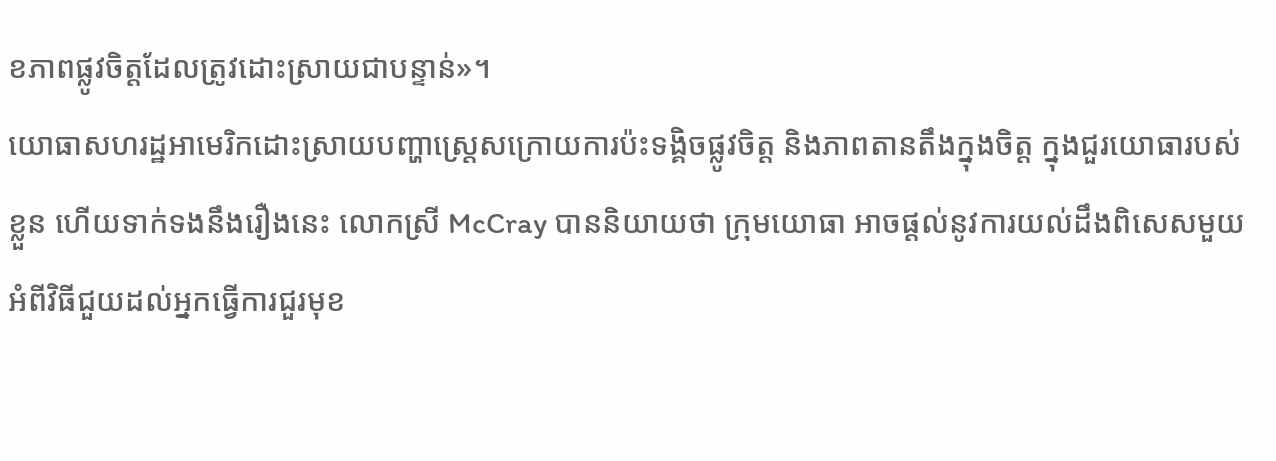ខភាពផ្លូវចិត្តដែលត្រូវដោះស្រាយជាបន្ទាន់»។
យោធាសហរដ្ឋអាមេរិកដោះស្រាយបញ្ហាស្ត្រេសក្រោយការប៉ះទង្គិចផ្លូវចិត្ត និងភាពតានតឹងក្នុងចិត្ត ក្នុងជួរយោធារបស់ខ្លួន ហើយទាក់ទងនឹងរឿងនេះ លោកស្រី McCray បាននិយាយថា ក្រុមយោធា អាចផ្តល់នូវការយល់ដឹងពិសេសមួយអំពីវិធីជួយដល់អ្នកធ្វើការជួរមុខ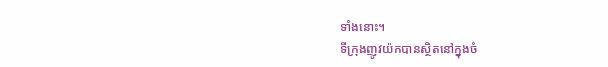ទាំងនោះ។
ទីក្រុងញូវយ៉កបានស្ថិតនៅក្នុងចំ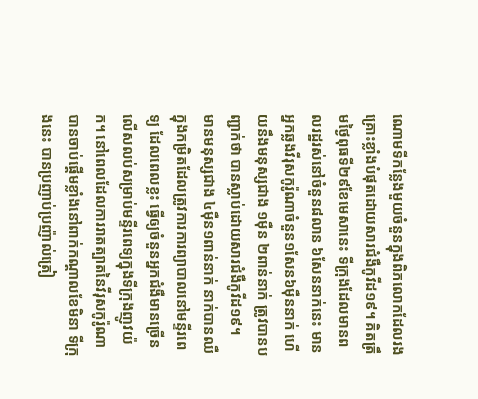ណោមទីកន្លែងមួយចំនួនក្នុងពិភលោកដែលរងគ្រោះខ្លាំងបំផុតដោយសារជំងឺកូវីដ១៩។ គិតត្រឹមថ្ងៃពុធទី២៩ខែមេសានេះ ទីក្រុងដែលមានពលរដ្ឋរស់នៅចំនួន៨លាន ៦សែននាក់នេះ មានអ្នកឆ្លងវីរុសកូរ៉ូណាចំនួន១សែន៦ម៉ឺននាក់ ហើយនឹងមនុស្សជាង ១ម៉ឺន ២ពាន់នាក់ ត្រូវបានបញ្ជាក់ថា បានស្លាប់ដោយសារជំងឺកូវីដ១៩។
មានមនុស្សជាង ៤ម៉ឺន១ពាន់នាក់ នាក់បានឈឺក្នុងកម្រិតដែលត្រូវការការព្យាបាលនៅមន្ទីរពេទ្យ ដែលពេលខ្លះ ធ្វើឲ្យចំនួនអ្នកជំងឺមានច្រើនលើសលប់សម្រាប់មន្ទីរពេទ្យក្នុងទីក្រុងញូវយ៉ក។ នៅពេលដែលការរាតត្បាតនៃវីរុសកូរ៉ូណា បានចាប់ផ្តើមខ្លាំងនៅពាក់កណ្តាលខែមិនា ទីក្រុងនេះ បានប្រញាប់ប្រញ៉ាល់ត្រៀ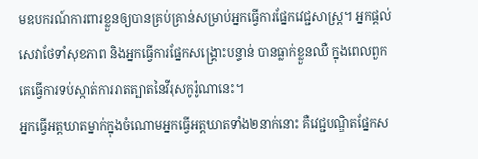មឧបករណ៍ការពារខ្លួនឲ្យបានគ្រប់គ្រាន់សម្រាប់អ្នកធ្វើការផ្នែកវេជ្ជសាស្រ្ត។ អ្នកផ្តល់សេវាថែទាំសុខភាព និងអ្នកធ្វើការផ្នែកសង្គ្រោះបន្ទាន់ បានធ្លាក់ខ្លួនឈឺ ក្នុងពេលពួកគេធ្វើការទប់ស្កាត់ការរាតត្បាតនៃវីរុសកូរ៉ូណានេះ។
អ្នកធ្វើអត្តឃាតម្នាក់ក្នុងចំណោមអ្នកធ្វើអត្តឃាតទាំង២នាក់នោះ គឺវេជ្ជបណ្ឌិតផ្នែកស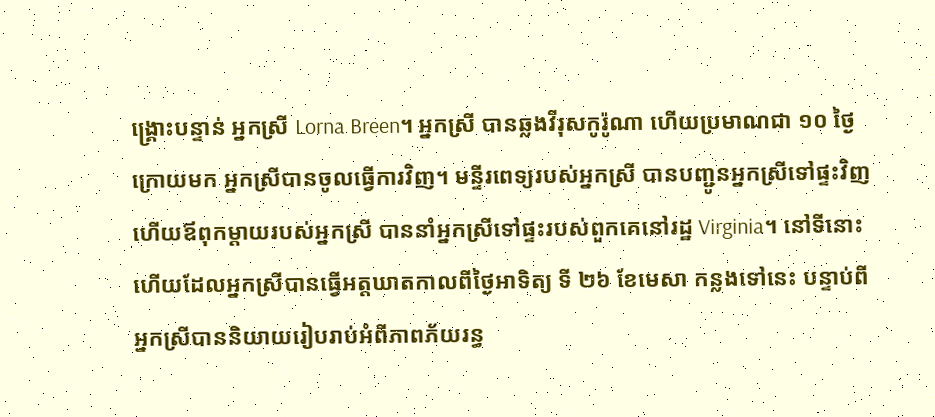ង្គ្រោះបន្ទាន់ អ្នកស្រី Lorna Breen។ អ្នកស្រី បានឆ្លងវីរុសកូរ៉ូណា ហើយប្រមាណជា ១០ ថ្ងៃក្រោយមក អ្នកស្រីបានចូលធ្វើការវិញ។ មន្ទីរពេទ្យរបស់អ្នកស្រី បានបញ្ជូនអ្នកស្រីទៅផ្ទះវិញ ហើយឪពុកម្តាយរបស់អ្នកស្រី បាននាំអ្នកស្រីទៅផ្ទះរបស់ពួកគេនៅរដ្ឋ Virginia។ នៅទីនោះហើយដែលអ្នកស្រីបានធ្វើអត្តឃាតកាលពីថ្ងៃអាទិត្យ ទី ២៦ ខែមេសា កន្លងទៅនេះ បន្ទាប់ពីអ្នកស្រីបាននិយាយរៀបរាប់អំពីភាពភ័យរន្ធ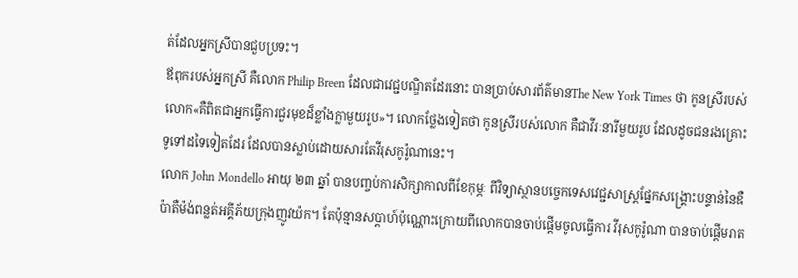ត់ដែលអ្នកស្រីបានជួបប្រទះ។
ឪពុករបស់អ្នកស្រី គឺលោក Philip Breen ដែលជាវេជ្ជបណ្ឌិតដែរនោះ បានប្រាប់សារព័ត៌មានThe New York Times ថា កូនស្រីរបស់លោក«គឺពិតជាអ្នកធ្វើការជួរមុខដ៏ខ្លាំងក្លាមួយរូប»។ លោកថ្លែងទៀតថា កូនស្រីរបស់លោក គឺជាវីរៈនារីមួយរូប ដែលដូចជនរងគ្រោះទូទៅដទៃទៀតដែរ ដែលបានស្លាប់ដោយសារតែវីរុសកូរ៉ូណានេះ។
លោក John Mondello អាយុ ២៣ ឆ្នាំ បានបញ្ចប់ការសិក្សាកាលពីខែកុម្ភៈ ពីវិទ្យាស្ថានបច្ចេកទេសវេជ្ជសាស្ត្រផ្នែកសង្គ្រោះបន្ទាន់នៃឌឺប៉ាតឺម៉ង់ពន្លត់អគ្គីភ័យក្រុងញូវយ៉ក។ តែប៉ុន្មានសប្តាហ៍ប៉ុណ្ណោះក្រោយពីលោកបានចាប់ផ្តើមចូលធ្វើការ វីរុសកូរ៉ូណា បានចាប់ផ្តើមរាត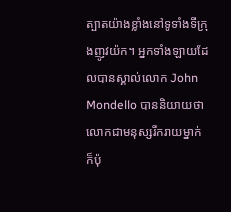ត្បាតយ៉ាងខ្លាំងនៅទូទាំងទីក្រុងញូវយ៉ក។ អ្នកទាំងឡាយដែលបានស្គាល់លោក John Mondello បាននិយាយថា លោកជាមនុស្សរីករាយម្នាក់ ក៏ប៉ុ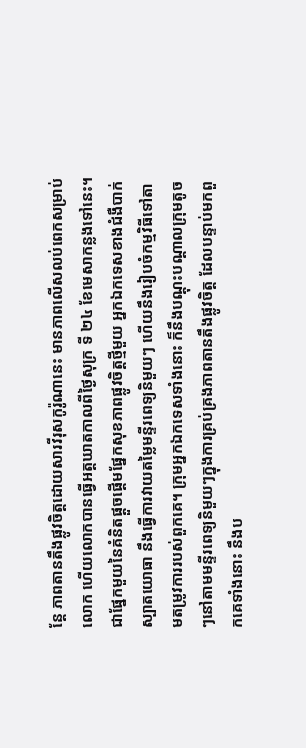ន្តែ ភាពតានតឹងផ្លូវចិត្តដោយសារវីរុសកូរ៉ូណានេះ មានភាពលើសលប់ពេកសម្រាប់លោក ហើយលោកបានធ្វើអត្តឃាតកាលពីថ្ងៃសុក្រ ទី ២៤ ខែមេសាកន្លងទៅនេះ។
ជាផ្នែកមួយនៃគំនិតផ្តួចផ្តើមផ្នែកសុខភាពផ្លូវចិត្តថ្មីមួយ អ្នកឯកទេសខាងជំងឺបាក់ស្បាតយោធា នឹងធ្វើការវាយតម្លៃមន្ទីរពេទ្យនិមួយៗ ហើយនឹងរៀបចំកម្មវិធីទៅតាមតម្រូវការរបស់ពួកគេ។ ក្រុមអ្នកឯកទេសទាំងនោះ ក៏នឹងបណ្តុះបណ្តាលក្រុមតូចៗនៅតាមមន្ទីរពេទ្យនិមួយៗក្នុងការគ្រប់គ្រងភាពតានតឹងផ្លូវចិត្ត ដែលបន្ទាប់មកពួកគេទាំងនោះ នឹងប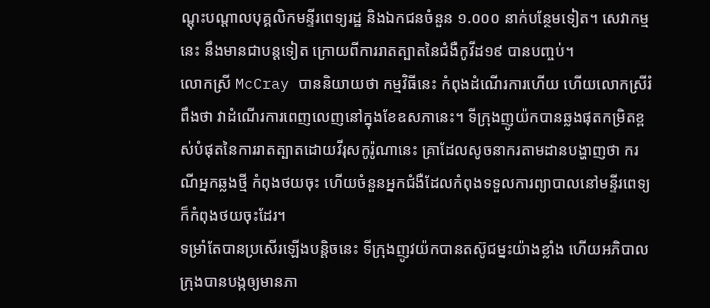ណ្តុះបណ្តាលបុគ្គលិកមន្ទីរពេទ្យរដ្ឋ និងឯកជនចំនួន ១.០០០ នាក់បន្ថែមទៀត។ សេវាកម្មនេះ នឹងមានជាបន្តទៀត ក្រោយពីការរាតត្បាតនៃជំងឺកូវីដ១៩ បានបញ្ចប់។
លោកស្រី McCray បាននិយាយថា កម្មវិធីនេះ កំពុងដំណើរការហើយ ហើយលោកស្រីរំពឹងថា វាដំណើរការពេញលេញនៅក្នុងខែឧសភានេះ។ ទីក្រុងញូយ៉កបានឆ្លងផុតកម្រិតខ្ពស់បំផុតនៃការរាតត្បាតដោយវីរុសកូរ៉ូណានេះ គ្រាដែលសូចនាករតាមដានបង្ហាញថា ករណីអ្នកឆ្លងថ្មី កំពុងថយចុះ ហើយចំនួនអ្នកជំងឺដែលកំពុងទទួលការព្យាបាលនៅមន្ទីរពេទ្យក៏កំពុងថយចុះដែរ។
ទម្រាំតែបានប្រសើរឡើងបន្តិចនេះ ទីក្រុងញូវយ៉កបានតស៊ូជម្នះយ៉ាងខ្លាំង ហើយអភិបាលក្រុងបានបង្កឲ្យមានភា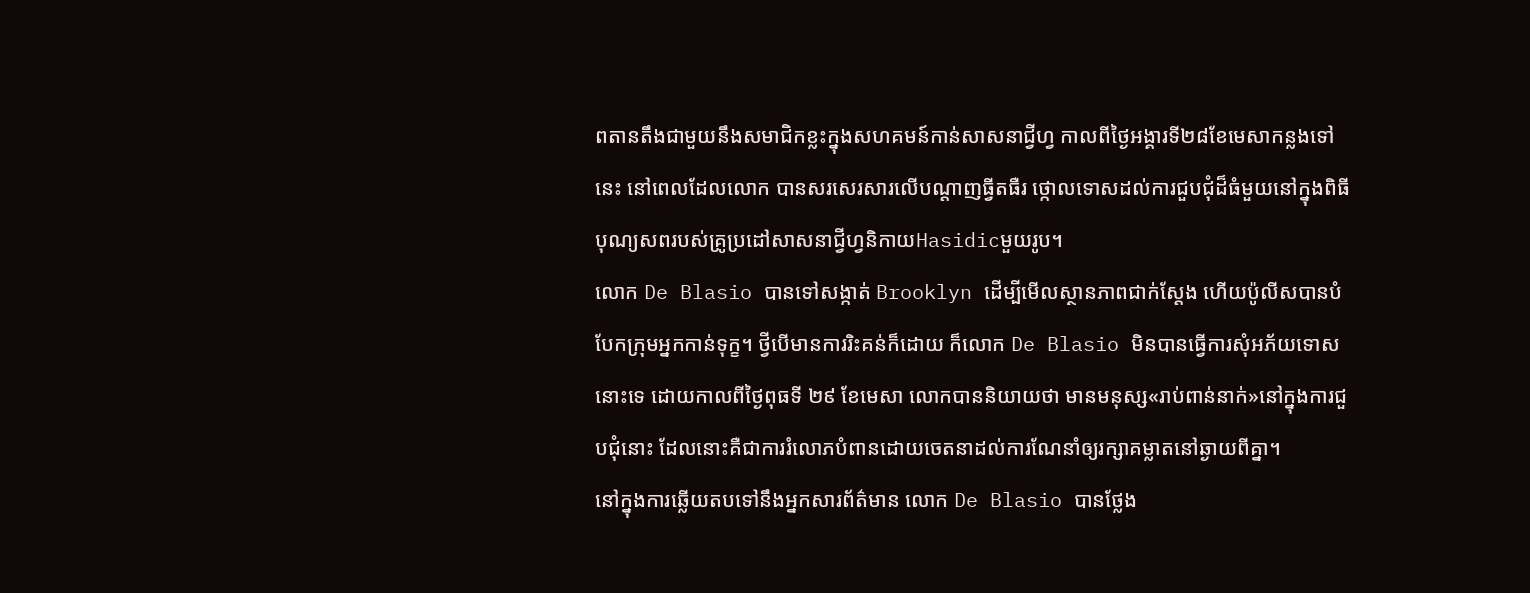ពតានតឹងជាមួយនឹងសមាជិកខ្លះក្នុងសហគមន៍កាន់សាសនាជ្វីហ្វ កាលពីថ្ងៃអង្គារទី២៨ខែមេសាកន្លងទៅនេះ នៅពេលដែលលោក បានសរសេរសារលើបណ្តាញធ្វីតធឺរ ថ្កោលទោសដល់ការជួបជុំដ៏ធំមួយនៅក្នុងពិធីបុណ្យសពរបស់គ្រូប្រដៅសាសនាជ្វីហ្វនិកាយHasidicមួយរូប។
លោក De Blasio បានទៅសង្កាត់ Brooklyn ដើម្បីមើលស្ថានភាពជាក់ស្តែង ហើយប៉ូលីសបានបំបែកក្រុមអ្នកកាន់ទុក្ខ។ ថ្វីបើមានការរិះគន់ក៏ដោយ ក៏លោក De Blasio មិនបានធ្វើការសុំអភ័យទោសនោះទេ ដោយកាលពីថ្ងៃពុធទី ២៩ ខែមេសា លោកបាននិយាយថា មានមនុស្ស«រាប់ពាន់នាក់»នៅក្នុងការជួបជុំនោះ ដែលនោះគឺជាការរំលោភបំពានដោយចេតនាដល់ការណែនាំឲ្យរក្សាគម្លាតនៅឆ្ងាយពីគ្នា។
នៅក្នុងការឆ្លើយតបទៅនឹងអ្នកសារព័ត៌មាន លោក De Blasio បានថ្លែង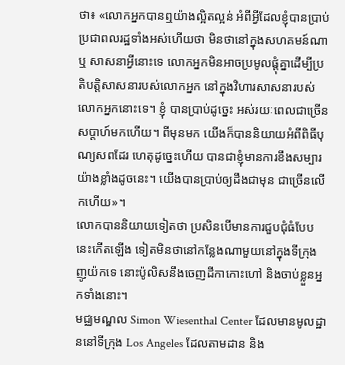ថា៖ «លោកអ្នកបានឮយ៉ាងល្អិតល្អន់ អំពីអ្វីដែលខ្ញុំបានប្រាប់ប្រជាពលរដ្ឋទាំងអស់ហើយថា មិនថានៅក្នុងសហគមន៍ណា ឬ សាសនាអ្វីនោះទេ លោកអ្នកមិនអាចប្រមូលផ្តុំគ្នាដើម្បីប្រតិបត្តិសាសនារបស់លោកអ្នក នៅក្នុងវិហារសាសនារបស់លោកអ្នកនោះទេ។ ខ្ញុំ បានប្រាប់ដូច្នេះ អស់រយៈពេលជាច្រើនសប្តាហ៍មកហើយ។ ពីមុនមក យើងក៏បាននិយាយអំពីពិធីបុណ្យសពដែរ ហេតុដូច្នេះហើយ បានជាខ្ញុំមានការខឹងសម្បារយ៉ាងខ្លាំងដូចនេះ។ យើងបានប្រាប់ឲ្យដឹងជាមុន ជាច្រើនលើកហើយ»។
លោកបាននិយាយទៀតថា ប្រសិនបើមានការជួបជុំធំបែបនេះកើតឡើង ទៀតមិនថានៅកន្លែងណាមួយនៅក្នុងទីក្រុងញូយ៉កទេ នោះប៉ូលិសនឹងចេញដីកាកោះហៅ និងចាប់ខ្លួនអ្នកទាំងនោះ។
មជ្ឈមណ្ឌល Simon Wiesenthal Center ដែលមានមូលដ្ឋាននៅទីក្រុង Los Angeles ដែលតាមដាន និង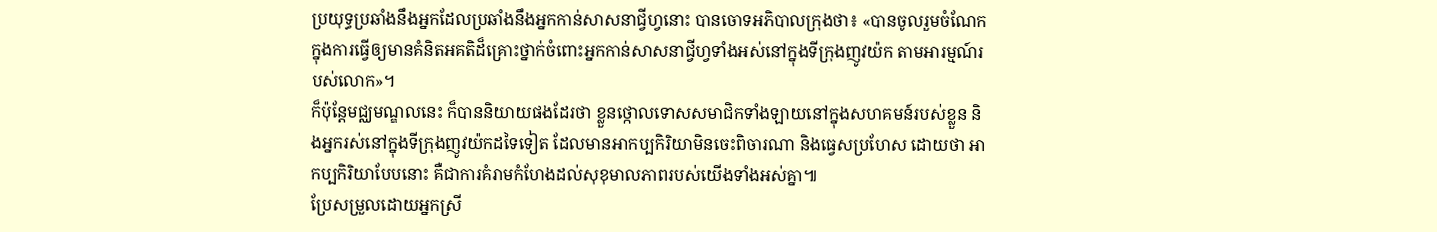ប្រយុទ្ធប្រឆាំងនឹងអ្នកដែលប្រឆាំងនឹងអ្នកកាន់សាសនាជ្វីហ្វនោះ បានចោទអភិបាលក្រុងថា៖ «បានចូលរួមចំណែកក្នុងការធ្វើឲ្យមានគំនិតអគតិដ៏គ្រោះថ្នាក់ចំពោះអ្នកកាន់សាសនាជ្វីហ្វទាំងអស់នៅក្នុងទីក្រុងញូវយ៉ក តាមអារម្មណ៍របស់លោក»។
ក៏ប៉ុន្តែមជ្ឈមណ្ឌលនេះ ក៏បាននិយាយផងដែរថា ខ្លួនថ្កោលទោសសមាជិកទាំងឡាយនៅក្នុងសហគមន៍របស់ខ្លួន និងអ្នករស់នៅក្នុងទីក្រុងញូវយ៉កដទៃទៀត ដែលមានអាកប្បកិរិយាមិនចេះពិចារណា និងធ្វេសប្រហែស ដោយថា អាកប្បកិរិយាបែបនោះ គឺជាការគំរាមកំហែងដល់សុខុមាលភាពរបស់យើងទាំងអស់គ្នា៕
ប្រែសម្រួលដោយអ្នកស្រី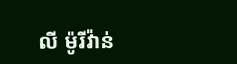លី ម៉ូរីវ៉ាន់